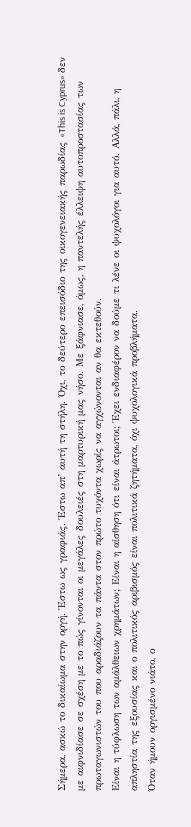Σήμερα, ασκώ το δικαίωμα στην οργή. Έστω ως γραφιάς. Έστω απ’ αυτή τη στήλη. Όχι, το δεύτερο επεισόδιο της οικογενειακής παρωδίας «This is Cyprus» δεν με αιφνιδίασε σε σχέση με το πώς γίνονται οι μεγάλες δουλειές στη μαρτυρική μας νήσο. Με ξάφνιασε, όμως, η παντελής έλλειψη αυτοπροστασίας των πρωταγωνιστών του που αραδιάζουν τα πάντα στον πρώτο τυχόντα χωρίς να αγχώνονται αν θα εκτεθούν.
Είναι η τύφλωση των αμάλθειων χρημάτων; Είναι η αίσθηση ότι είναι άτρωτοι; Έχει ενδιαφέρον να δούμε τι λένε οι ψυχολόγοι για αυτό. Αλλά, πάλι, η απληστία της εξουσίας και ο πολιτικός αριβισμός είναι πολιτικά ζητήματα, όχι ψυχολογικά προβλήματα.
Όταν ήμουν οργισμένο νιάτο, ο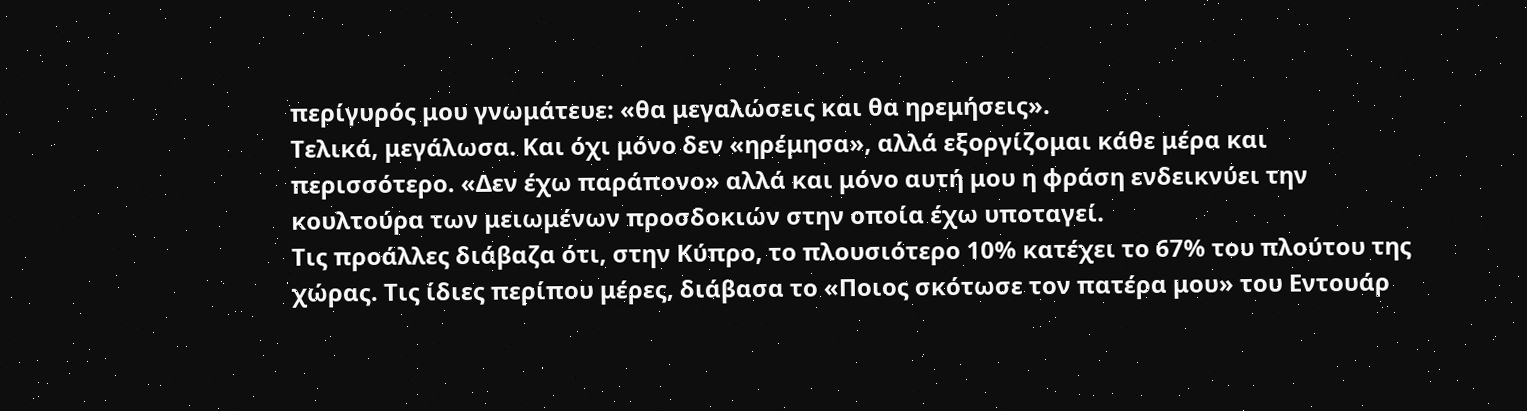περίγυρός μου γνωμάτευε: «θα μεγαλώσεις και θα ηρεμήσεις».
Τελικά, μεγάλωσα. Και όχι μόνο δεν «ηρέμησα», αλλά εξοργίζομαι κάθε μέρα και περισσότερο. «Δεν έχω παράπονο» αλλά και μόνο αυτή μου η φράση ενδεικνύει την κουλτούρα των μειωμένων προσδοκιών στην οποία έχω υποταγεί.
Τις προάλλες διάβαζα ότι, στην Κύπρο, το πλουσιότερο 10% κατέχει το 67% του πλούτου της χώρας. Τις ίδιες περίπου μέρες, διάβασα το «Ποιος σκότωσε τον πατέρα μου» του Εντουάρ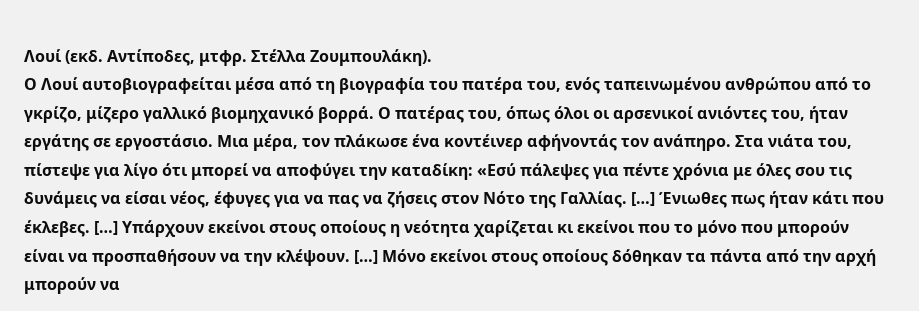Λουί (εκδ. Αντίποδες, μτφρ. Στέλλα Ζουμπουλάκη).
Ο Λουί αυτοβιογραφείται μέσα από τη βιογραφία του πατέρα του, ενός ταπεινωμένου ανθρώπου από το γκρίζο, μίζερο γαλλικό βιομηχανικό βορρά. Ο πατέρας του, όπως όλοι οι αρσενικοί ανιόντες του, ήταν εργάτης σε εργοστάσιο. Μια μέρα, τον πλάκωσε ένα κοντέινερ αφήνοντάς τον ανάπηρο. Στα νιάτα του, πίστεψε για λίγο ότι μπορεί να αποφύγει την καταδίκη: «Εσύ πάλεψες για πέντε χρόνια με όλες σου τις δυνάμεις να είσαι νέος, έφυγες για να πας να ζήσεις στον Νότο της Γαλλίας. […] Ένιωθες πως ήταν κάτι που έκλεβες. […] Υπάρχουν εκείνοι στους οποίους η νεότητα χαρίζεται κι εκείνοι που το μόνο που μπορούν είναι να προσπαθήσουν να την κλέψουν. […] Μόνο εκείνοι στους οποίους δόθηκαν τα πάντα από την αρχή μπορούν να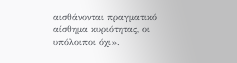αισθάνονται πραγματικό αίσθημα κυριότητας, οι υπόλοιποι όχι».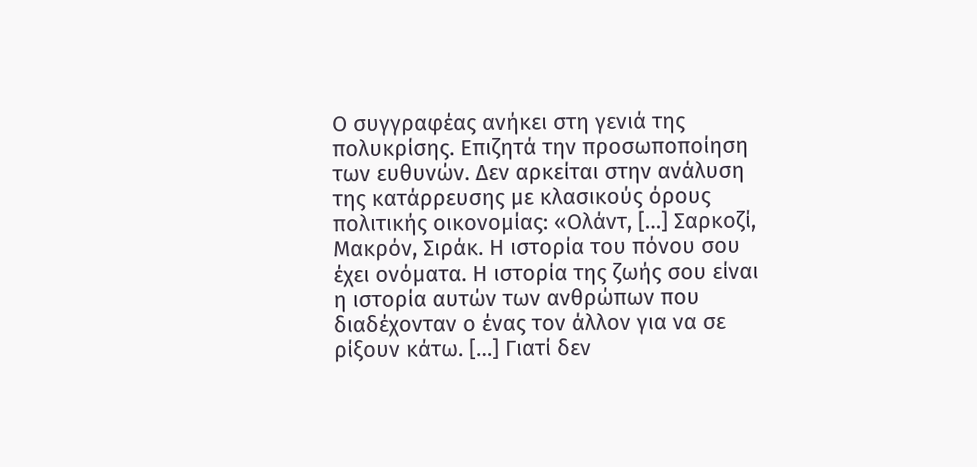Ο συγγραφέας ανήκει στη γενιά της πολυκρίσης. Επιζητά την προσωποποίηση των ευθυνών. Δεν αρκείται στην ανάλυση της κατάρρευσης με κλασικούς όρους πολιτικής οικονομίας: «Ολάντ, […] Σαρκοζί, Μακρόν, Σιράκ. Η ιστορία του πόνου σου έχει ονόματα. Η ιστορία της ζωής σου είναι η ιστορία αυτών των ανθρώπων που διαδέχονταν ο ένας τον άλλον για να σε ρίξουν κάτω. […] Γιατί δεν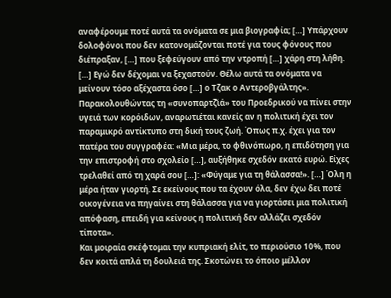αναφέρουμε ποτέ αυτά τα ονόματα σε μια βιογραφία; […] Υπάρχουν δολοφόνοι που δεν κατονομάζονται ποτέ για τους φόνους που διέπραξαν, […] που ξεφεύγουν από την ντροπή […] χάρη στη λήθη. […] Εγώ δεν δέχομαι να ξεχαστούν. Θέλω αυτά τα ονόματα να μείνουν τόσο αξέχαστα όσο […] ο Τζακ ο Αντεροβγάλτης».
Παρακολουθώντας τη «συνοπαρτζ̌ιά» του Προεδρικού να πίνει στην υγειά των κορόιδων, αναρωτιέται κανείς αν η πολιτική έχει τον παραμικρό αντίκτυπο στη δική τους ζωή. Όπως π.χ. έχει για τον πατέρα του συγγραφέα: «Μια μέρα, το φθινόπωρο, η επιδότηση για την επιστροφή στο σχολείο […], αυξήθηκε σχεδόν εκατό ευρώ. Είχες τρελαθεί από τη χαρά σου […]: «Φύγαμε για τη θάλασσα!». […] Όλη η μέρα ήταν γιορτή. Σε εκείνους που τα έχουν όλα, δεν έχω δει ποτέ οικογένεια να πηγαίνει στη θάλασσα για να γιορτάσει μια πολιτική απόφαση, επειδή για κείνους η πολιτική δεν αλλάζει σχεδόν τίποτα».
Και μοιραία σκέφτομαι την κυπριακή ελίτ, το περιούσιο 10%, που δεν κοιτά απλά τη δουλειά της. Σκοτώνει το όποιο μέλλον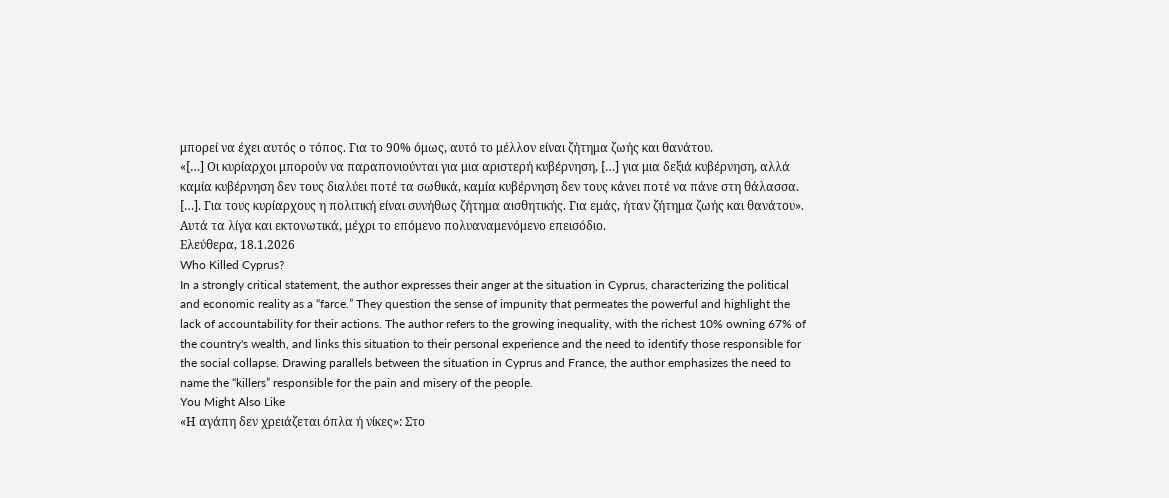μπορεί να έχει αυτός ο τόπος. Για το 90% όμως, αυτό το μέλλον είναι ζήτημα ζωής και θανάτου.
«[…] Οι κυρίαρχοι μπορούν να παραπονιούνται για μια αριστερή κυβέρνηση, […] για μια δεξιά κυβέρνηση, αλλά καμία κυβέρνηση δεν τους διαλύει ποτέ τα σωθικά, καμία κυβέρνηση δεν τους κάνει ποτέ να πάνε στη θάλασσα. […]. Για τους κυρίαρχους η πολιτική είναι συνήθως ζήτημα αισθητικής. Για εμάς, ήταν ζήτημα ζωής και θανάτου».
Αυτά τα λίγα και εκτονωτικά, μέχρι το επόμενο πολυαναμενόμενο επεισόδιο.
Ελεύθερα, 18.1.2026
Who Killed Cyprus?
In a strongly critical statement, the author expresses their anger at the situation in Cyprus, characterizing the political and economic reality as a “farce.” They question the sense of impunity that permeates the powerful and highlight the lack of accountability for their actions. The author refers to the growing inequality, with the richest 10% owning 67% of the country's wealth, and links this situation to their personal experience and the need to identify those responsible for the social collapse. Drawing parallels between the situation in Cyprus and France, the author emphasizes the need to name the “killers” responsible for the pain and misery of the people.
You Might Also Like
«Η αγάπη δεν χρειάζεται όπλα ή νίκες»: Στο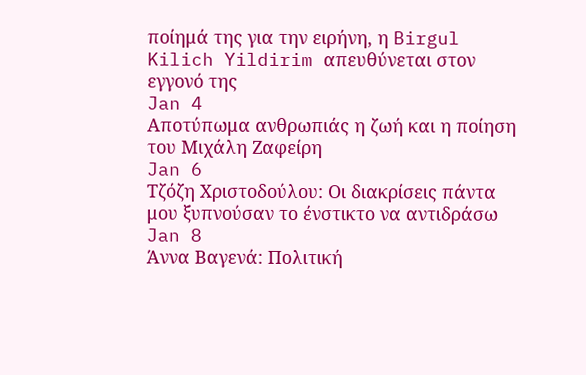ποίημά της για την ειρήνη, η Birgul Kilich Yildirim απευθύνεται στον εγγονό της
Jan 4
Αποτύπωμα ανθρωπιάς η ζωή και η ποίηση του Μιχάλη Ζαφείρη
Jan 6
Τζόζη Χριστοδούλου: Οι διακρίσεις πάντα μου ξυπνούσαν το ένστικτο να αντιδράσω
Jan 8
Άννα Βαγενά: Πολιτική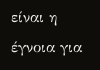είναι η έγνοια για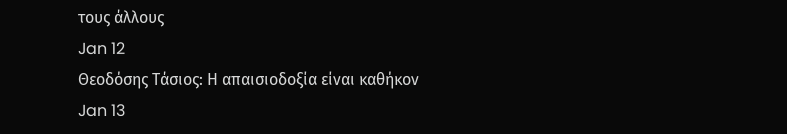τους άλλους
Jan 12
Θεοδόσης Τάσιος: Η απαισιοδοξία είναι καθήκον
Jan 13